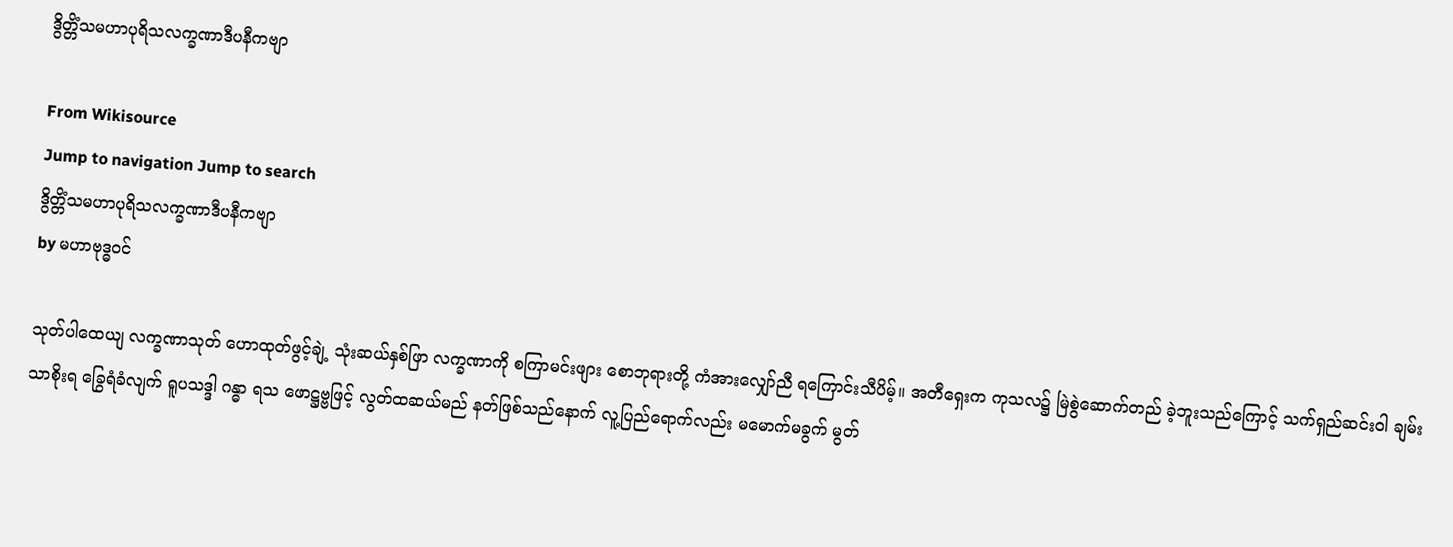ဒွိတ္တိံသမဟာပုရိသလက္ခဏာဒီပနီကဗျာ

From Wikisource
Jump to navigation Jump to search
ဒွိတ္တိံသမဟာပုရိသလက္ခဏာဒီပနီကဗျာ
by မဟာဗုဒ္ဓဝင်

သုတ်ပါထေယျ လက္ခဏာသုတ် ဟောထုတ်ဖွင့်ချဲ့ သုံးဆယ်နှစ်ဖြာ လက္ခဏာကို စကြာမင်းဖျား စောဘုရားတို့ ကံအားလျှော်ညီ ရကြောင်းသီပိမ့်။ အတီရှေးက ကုသလ၌ မြဲစွဲဆောက်တည် ခဲ့ဘူးသည်ကြောင့် သက်ရှည်ဆင်းဝါ ချမ်းသာစိုးရ ခြွေရံခံလျက် ရူပသဒ္ဒါ ဂန္ဓာ ရသ ဖောဋ္ဌဗ္ဗဖြင့် လွတ်ထဆယ်မည် နတ်ဖြစ်သည်နောက် လူ့ပြည်ရောက်လည်း မမောက်မခွက် မွတ်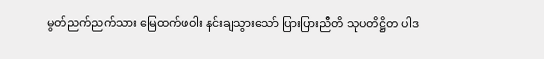မွတ်ညက်ညက်သား မြေထက်ဖဝါး နင်းချသွားသော် ပြားပြားညီတိ သုပတိဋ္ဌိတ ပါဒ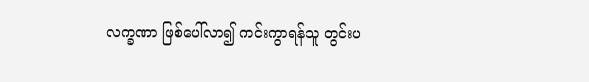လက္ခဏာ ဖြစ်ပေါ်လာ၍ ကင်းကွာရန်သူ တွင်းပ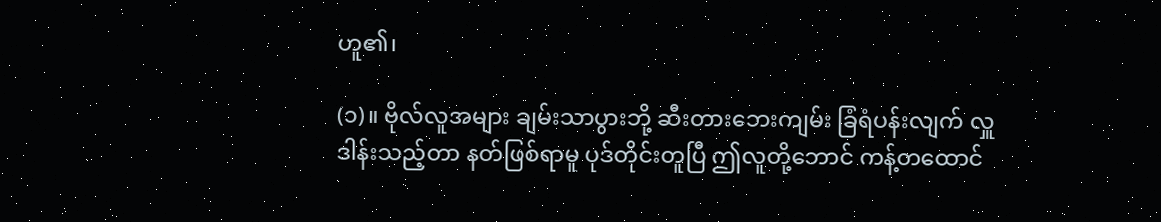ဟူ၏၊

(၁)။ ဗိုလ်လူအများ ချမ်းသာပွားဘို့ ဆီးတားဘေးကျမ်း ခြံရံပန်းလျက် လှူဒါန်းသည့်တာ နတ်ဖြစ်ရာမူ ပုဒ်တိုင်းတူပြီ ဤလူတို့ဘောင် ကန့်တထောင်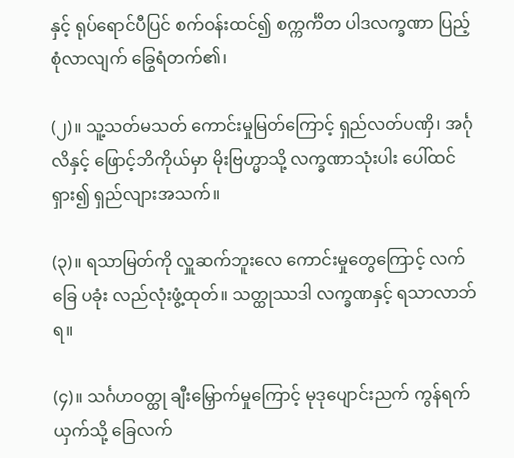နှင့် ရုပ်ရောင်ပီပြင် စက်ဝန်းထင်၍ စက္ကင်္ကိတ ပါဒလက္ခဏာ ပြည့်စုံလာလျက် ခြွေရံတက်၏၊

(၂)။ သူ့သတ်မသတ် ကောင်းမှုမြတ်ကြောင့် ရှည်လတ်ပဏှိ၊ အင်္ဂုလိနှင့် ဖြောင့်ဘိကိုယ်မှာ မိုးဗြဟ္မာသို့ လက္ခဏာသုံးပါး ပေါ်ထင်ရှား၍ ရှည်လျားအသက်။

(၃)။ ရသာမြတ်ကို လှူဆက်ဘူးလေ ကောင်းမှုတွေကြောင့် လက်ခြေ ပခုံး လည်လုံးဖွံ့ထုတ်။ သတ္ထုဿဒါ လက္ခဏနှင့် ရသာလာဘ်ရ။

(၄)။ သင်္ဂဟဝတ္ထု ချီးမြှောက်မှုကြောင့် မုဒုပျောင်းညက် ကွန်ရက်ယှက်သို့ ခြေလက်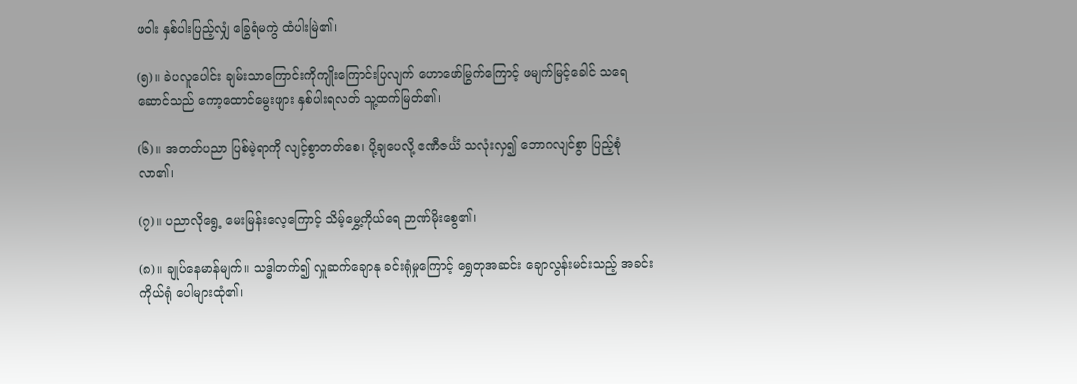ဖဝါး နှစ်ပါးပြည့်လျှံ ခြွေရံမကွဲ ထံပါးမြဲ၏၊

(၅)။ ခဲပလူပေါင်း ချမ်းသာကြောင်းကိုကျိုးကြောင်းပြလျက် ဟောဖော်မြွက်ကြောင့် ဖမျက်မြင့်ခေါင် သရေဆောင်သည် ကော့ထောင်မွေးဖျား နှစ်ပါးရလတ် သူ့ထက်မြတ်၏၊

(၆)။ အတတ်ပညာ ပြစ်မဲ့ရာကို လျင့်စွာတတ်စေ၊ ပို့ချပေလို့ ဧဏီဇင်္ယံ သလုံးလှ၍ ဘောဂလျင်စွာ ပြည့်စုံလာ၏၊

(၇)။ ပညာလိုရွေ့ မေးမြန်းလေ့ကြောင့် သိမ့်မွှေ့ကိုယ်ရေ ဉာဏ်မိုးစွေ၏၊

(၈)။ ချုပ်နေမာန်မျက်။ သဒ္ဓါတက်၍ လှူဆက်ချောနု ခင်းရုံမှုကြောင့် ရွှေတုအဆင်း ချောလွန်းမင်းသည့် အခင်းကိုယ်ရုံ ပေါများထုံ၏၊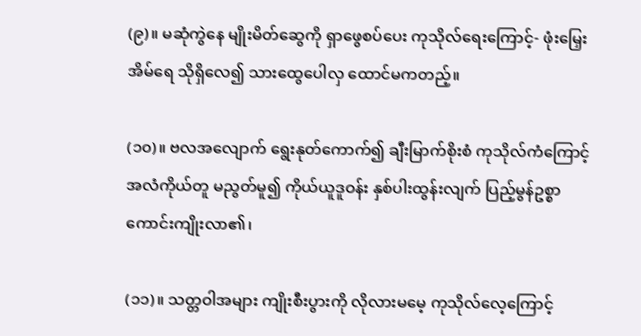(၉)။ မဆုံကွဲနေ မျိုးမိတ်ဆွေကို ရှာဖွေစပ်ပေး ကုသိုလ်ရေးကြောင့်- ဖုံးမြှေးအိမ်ရေ သိုရှိလေ၍ သားထွေပေါလှ ထောင်မကတည့်။

(၁၀)။ ဗလအလျောက် ရွေးနုတ်ကောက်၍ ချီးမြာက်စိုးစံ ကုသိုလ်ကံကြောင့် အလံကိုယ်တူ မညွတ်မူ၍ ကိုယ်ယူဒူဝန်း နှစ်ပါးထွန်းလျက် ပြည့်မွန်ဥစ္စာ ကောင်းကျိုးလာ၏၊

(၁၁)။ သတ္တဝါအများ ကျိုးစီးပွားကို လိုလားမမေ့ ကုသိုလ်လေ့ကြောင့်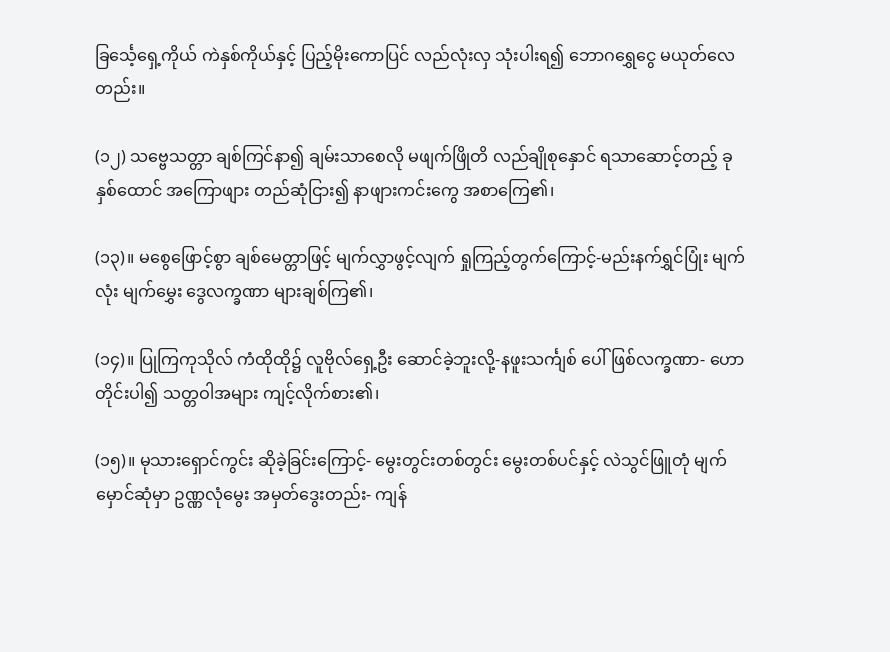ခြင်္သေ့ရှေ့ကိုယ် ကဲနှစ်ကိုယ်နှင့် ပြည့်မိုးကောပြင် လည်လုံးလှ သုံးပါးရ၍ ဘောဂရွှေငွေ မယုတ်လေတည်း။

(၁၂) သဗ္ဗေသတ္တာ ချစ်ကြင်နာ၍ ချမ်းသာစေလို မဖျက်ဖြိုတိ လည်ချိုစုနှောင် ရသာဆောင့်တည့် ခုနှစ်ထောင် အကြောဖျား တည်ဆုံငြား၍ နာဖျားကင်းကွေ အစာကြေ၏၊

(၁၃)။ မစွေဖြောင့်စွာ ချစ်မေတ္တာဖြင့် မျက်လွှာဖွင့်လျက် ရှုကြည့်တွက်ကြောင့်-မည်းနက်ရွှင်ပြုံး မျက်လုံး မျက်မွှေး ဒွေလက္ခဏာ များချစ်ကြ၏၊

(၁၄)။ ပြုကြကုသိုလ် ကံထိုထို၌ လူဗိုလ်ရှေ့ဦး ဆောင်ခဲ့ဘူးလို့-နဖူးသင်္ကျစ် ပေါ်ဖြစ်လက္ခဏာ- ဟောတိုင်းပါ၍ သတ္တဝါအများ ကျင့်လိုက်စား၏၊

(၁၅)။ မုသားရှောင်ကွင်း ဆိုခဲ့ခြင်းကြောင့်- မွေးတွင်းတစ်တွင်း မွေးတစ်ပင်နှင့် လဲသွင်ဖြူတုံ မျက်မှောင်ဆုံမှာ ဥဏ္ဏလုံမွေး အမှတ်ဒွေးတည်း- ကျန်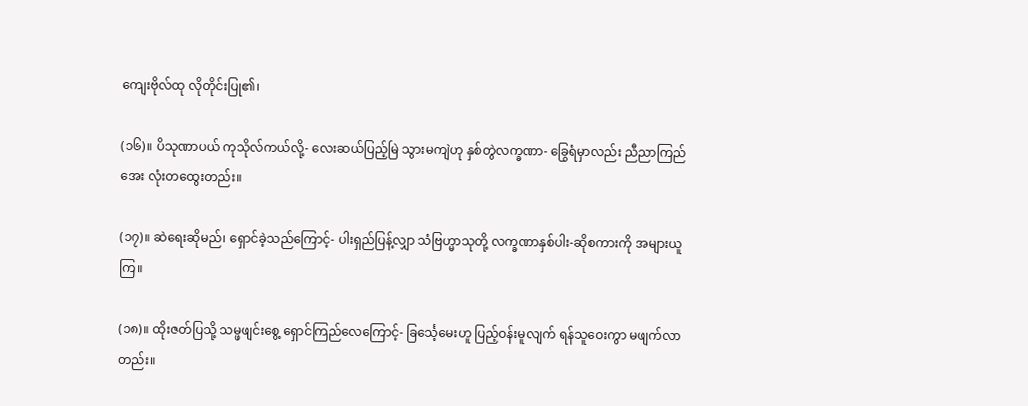ကျေးဗိုလ်ထု လိုတိုင်းပြု၏၊

(၁၆)။ ပိသုဏာပယ် ကုသိုလ်ကယ်လို့- လေးဆယ်ပြည့်မြဲ သွားမကျဲဟု နှစ်တွဲလက္ခဏာ- ခြွေရံမှာလည်း ညီညာကြည်အေး လုံးတထွေးတည်း။

(၁၇)။ ဆဲရေးဆိုမည်၊ ရှောင်ခဲ့သည်ကြောင့်- ပါးရှည်ပြန့်လျှာ သံဗြဟ္မာသုတို့ လက္ခဏာနှစ်ပါး-ဆိုစကားကို အများယူကြ။

(၁၈)။ ထိုးဇတ်ပြသို့ သမ္ဖဖျင်းစွေ့ ရှောင်ကြည်လေကြောင့်- ခြင်္သေ့မေးဟူ ပြည့်ဝန်းမူလျက် ရန်သူဝေးကွာ မဖျက်လာတည်း။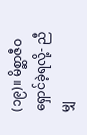(၁၉)။ မိစ္ဆာဇီဝ ရှောင်ခဲ့ရလို့- ညီမျှ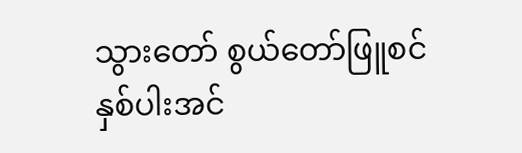သွားတော် စွယ်တော်ဖြူစင် နှစ်ပါးအင်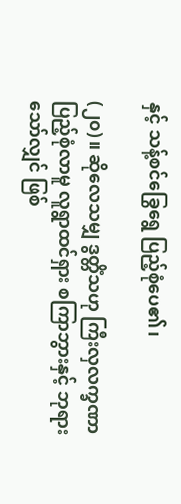နှင့် သန့်စင်ခြွေရွေ ပြည့်စုံပေ၏၊

(၂၀)။ ဆိုလေသမျှ ဒွတ္တိံသဟု ကြီးလှလက္ခဏာ ပြည့်စုံလာမူ လူရွာထင်ရှား စကြာဘွားနှင့် ဘုရားသော်လျှင် ဖြစ်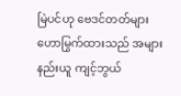မြဲပင်ဟု ဗေဒင်တတ်များ ဟောမြွက်ထားသည် အများနည်းယူ ကျင့်ဘွယ်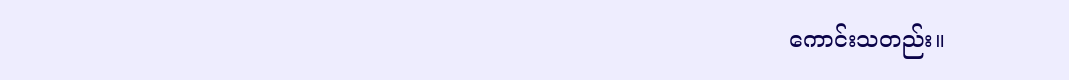ကောင်းသတည်း။